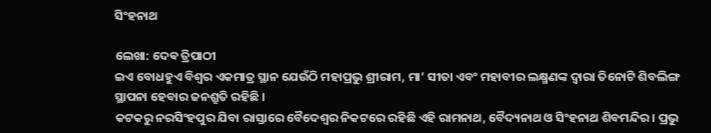ସିଂହନାଥ

ଲେଖା: ଦେଵ ତ୍ରିପାଠୀ
ଇଏ ବୋଧହୁଏ ବିଶ୍ୱର ଏକମାତ୍ର ସ୍ଥାନ ଯେଉଁଠି ମହାପ୍ରଭୁ ଶ୍ରୀରାମ, ମା’ ସୀତା ଏବଂ ମହାବୀର ଲକ୍ଷ୍ମଣଙ୍କ ଦ୍ଵାରା ତିନୋଟି ଶିବଲିଙ୍ଗ ସ୍ଥାପନା ହେବାର ଜନଶ୍ରୁତି ରହିଛି ।
କଟକରୁ ନରସିଂହପୁର ଯିବା ରାସ୍ତାରେ ବୈଦେଶ୍ୱର ନିକଟରେ ରହିଛି ଏହି ରାମନାଥ, ବୈଦ୍ୟନାଥ ଓ ସିଂହନାଥ ଶିବମନ୍ଦିର । ପ୍ରଭୁ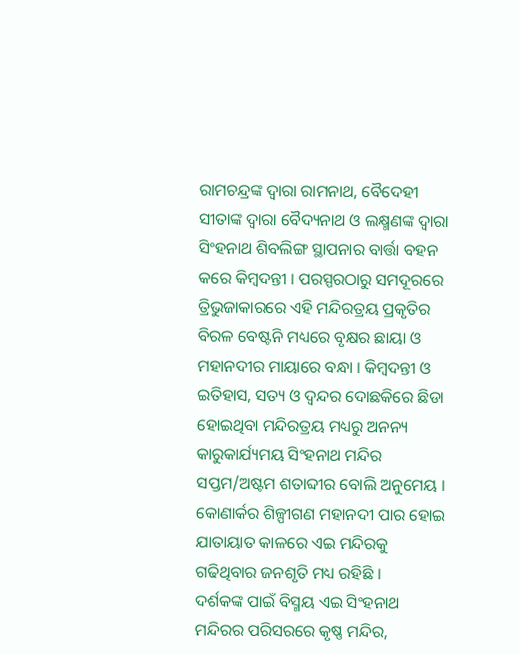ରାମଚନ୍ଦ୍ରଙ୍କ ଦ୍ଵାରା ରାମନାଥ, ବୈଦେହୀ ସୀତାଙ୍କ ଦ୍ଵାରା ବୈଦ୍ୟନାଥ ଓ ଲକ୍ଷ୍ମଣଙ୍କ ଦ୍ଵାରା ସିଂହନାଥ ଶିବଲିଙ୍ଗ ସ୍ଥାପନାର ବାର୍ତ୍ତା ବହନ କରେ କିମ୍ବଦନ୍ତୀ । ପରସ୍ପରଠାରୁ ସମଦୂରରେ ତ୍ରିଭୁଜାକାରରେ ଏହି ମନ୍ଦିରତ୍ରୟ ପ୍ରକୃତିର ବିରଳ ବେଷ୍ଟନି ମଧ୍ୟରେ ବୃକ୍ଷର ଛାୟା ଓ ମହାନଦୀର ମାୟାରେ ବନ୍ଧା । କିମ୍ବଦନ୍ତୀ ଓ ଇତିହାସ, ସତ୍ୟ ଓ ଦ୍ୱନ୍ଦର ଦୋଛକିରେ ଛିଡା ହୋଇଥିବା ମନ୍ଦିରତ୍ରୟ ମଧ୍ୟରୁ ଅନନ୍ୟ କାରୁକାର୍ଯ୍ୟମୟ ସିଂହନାଥ ମନ୍ଦିର ସପ୍ତମ/ଅଷ୍ଟମ ଶତାବ୍ଦୀର ବୋଲି ଅନୁମେୟ । କୋଣାର୍କର ଶିଳ୍ପୀଗଣ ମହାନଦୀ ପାର ହୋଇ ଯାତାୟାତ କାଳରେ ଏଇ ମନ୍ଦିରକୁ ଗଢିଥିବାର ଜନଶୃତି ମଧ୍ୟ ରହିଛି ।
ଦର୍ଶକଙ୍କ ପାଇଁ ବିସ୍ମୟ ଏଇ ସିଂହନାଥ ମନ୍ଦିରର ପରିସରରେ କୃଷ୍ଣ ମନ୍ଦିର,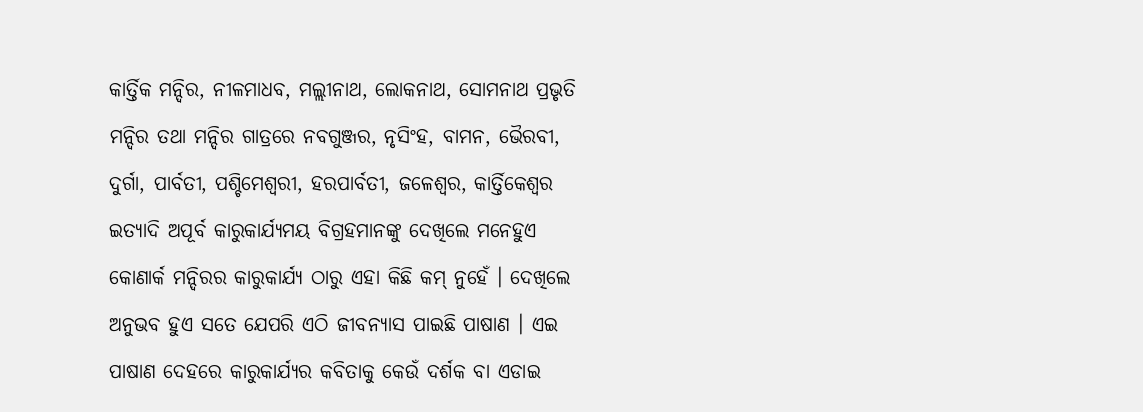କାର୍ତ୍ତିକ ମନ୍ଦିର, ନୀଳମାଧବ, ମଲ୍ଲୀନାଥ, ଲୋକନାଥ, ସୋମନାଥ ପ୍ରଭୃତି ମନ୍ଦିର ତଥା ମନ୍ଦିର ଗାତ୍ରରେ ନବଗୁଞ୍ଜର, ନୃସିଂହ, ବାମନ, ଭୈରବୀ, ଦୁର୍ଗା, ପାର୍ବତୀ, ପଶ୍ଚିମେଶ୍ୱରୀ, ହରପାର୍ବତୀ, ଜଳେଶ୍ବର, କାର୍ତ୍ତିକେଶ୍ୱର ଇତ୍ୟାଦି ଅପୂର୍ବ କାରୁକାର୍ଯ୍ୟମୟ ବିଗ୍ରହମାନଙ୍କୁ ଦେଖିଲେ ମନେହୁଏ କୋଣାର୍କ ମନ୍ଦିରର କାରୁକାର୍ଯ୍ୟ ଠାରୁ ଏହା କିଛି କମ୍ ନୁହେଁ । ଦେଖିଲେ ଅନୁଭବ ହୁଏ ସତେ ଯେପରି ଏଠି ଜୀବନ୍ୟାସ ପାଇଛି ପାଷାଣ । ଏଇ ପାଷାଣ ଦେହରେ କାରୁକାର୍ଯ୍ୟର କବିତାକୁ କେଉଁ ଦର୍ଶକ ବା ଏଡାଇ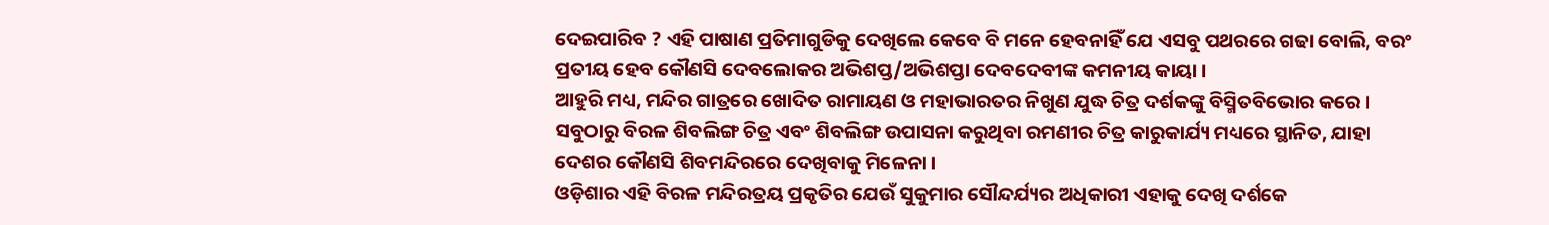ଦେଇପାରିବ ? ଏହି ପାଷାଣ ପ୍ରତିମାଗୁଡିକୁ ଦେଖିଲେ କେବେ ବି ମନେ ହେବନାହିଁ ଯେ ଏସବୁ ପଥରରେ ଗଢା ବୋଲି, ବରଂ ପ୍ରତୀୟ ହେବ କୌଣସି ଦେବଲୋକର ଅଭିଶପ୍ତ/ଅଭିଶପ୍ତା ଦେବଦେବୀଙ୍କ କମନୀୟ କାୟା ।
ଆହୁରି ମଧ୍ୟ, ମନ୍ଦିର ଗାତ୍ରରେ ଖୋଦିତ ରାମାୟଣ ଓ ମହାଭାରତର ନିଖୁଣ ଯୁଦ୍ଧ ଚିତ୍ର ଦର୍ଶକଙ୍କୁ ବିସ୍ମିତବିଭୋର କରେ । ସବୁଠାରୁ ବିରଳ ଶିବଲିଙ୍ଗ ଚିତ୍ର ଏବଂ ଶିବଲିଙ୍ଗ ଉପାସନା କରୁଥିବା ରମଣୀର ଚିତ୍ର କାରୁକାର୍ଯ୍ୟ ମଧ୍ୟରେ ସ୍ଥାନିତ, ଯାହା ଦେଶର କୌଣସି ଶିବମନ୍ଦିରରେ ଦେଖିବାକୁ ମିଳେନା ।
ଓଡ଼ିଶାର ଏହି ବିରଳ ମନ୍ଦିରତ୍ରୟ ପ୍ରକୃତିର ଯେଉଁ ସୁକୁମାର ସୌନ୍ଦର୍ଯ୍ୟର ଅଧିକାରୀ ଏହାକୁ ଦେଖି ଦର୍ଶକେ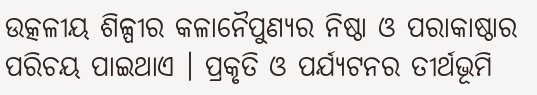ଉତ୍କଳୀୟ ଶିଳ୍ପୀର କଳାନୈପୁଣ୍ୟର ନିଷ୍ଠା ଓ ପରାକାଷ୍ଠାର ପରିଚୟ ପାଇଥାଏ । ପ୍ରକୃତି ଓ ପର୍ଯ୍ୟଟନର ତୀର୍ଥଭୂମି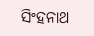ସିଂହନାଥ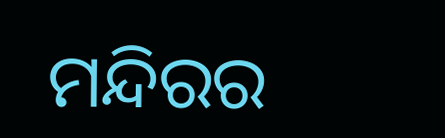ମନ୍ଦିରର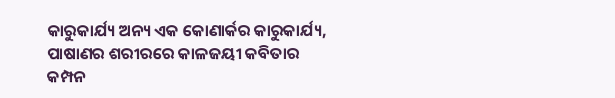କାରୁକାର୍ଯ୍ୟ ଅନ୍ୟ ଏକ କୋଣାର୍କର କାରୁକାର୍ଯ୍ୟ, ପାଷାଣର ଶରୀରରେ କାଳଜୟୀ କବିତାର କମ୍ପନ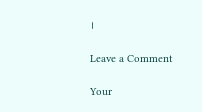।

Leave a Comment

Your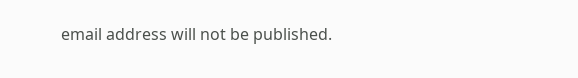email address will not be published.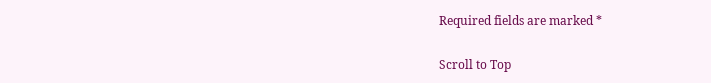Required fields are marked *

Scroll to Top